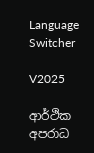Language Switcher

V2025

ආර්ථික අපරාධ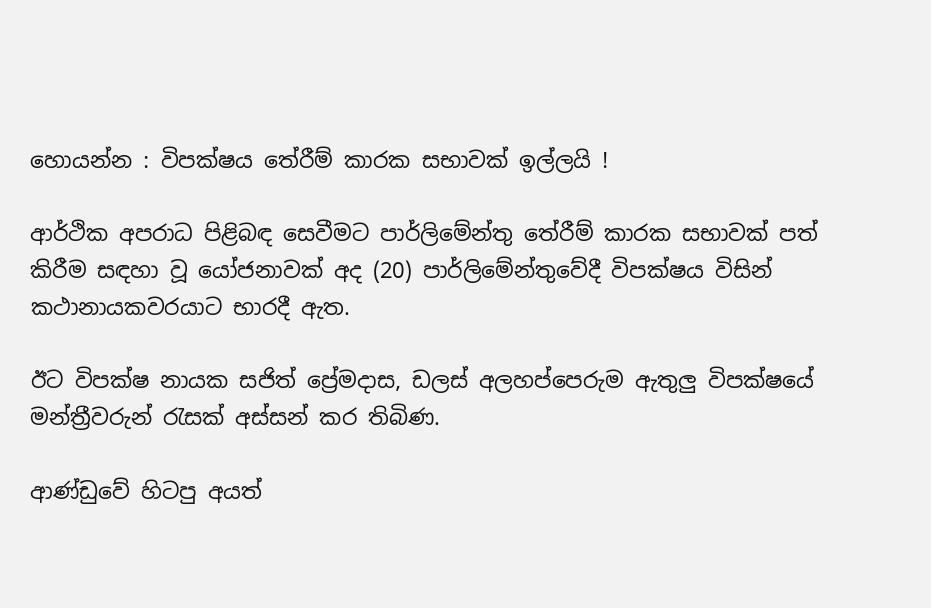හොයන්න : විපක්ෂය තේරීම් කාරක සභාවක් ඉල්ලයි !

ආර්ථික අපරාධ පිළිබඳ සෙවීමට පාර්ලිමේන්තු තේරීම් කාරක සභාවක් පත් කිරීම සඳහා වූ යෝජනාවක් අද (20) පාර්ලිමේන්තුවේදී විපක්ෂය විසින් කථානායකවරයාට භාරදී ඇත.

ඊට විපක්ෂ නායක සජිත් ප්‍රේමදාස, ඩලස් අලහප්පෙරුම ඇතුලු විපක්ෂයේ මන්ත්‍රීවරුන් රැසක් අස්සන් කර තිබිණ.

ආණ්ඩුවේ හිටපු අයත්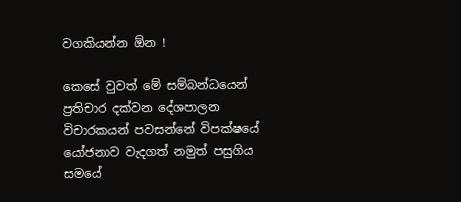වගකියන්න ඕන !

කෙසේ වුවත් මේ සම්බන්ධයෙන් ප්‍රතිචාර දක්වන දේශපාලන විචාරකයන් පවසන්නේ විපක්ෂයේ යෝජනාව වැදගත් නමුත් පසුගිය සමයේ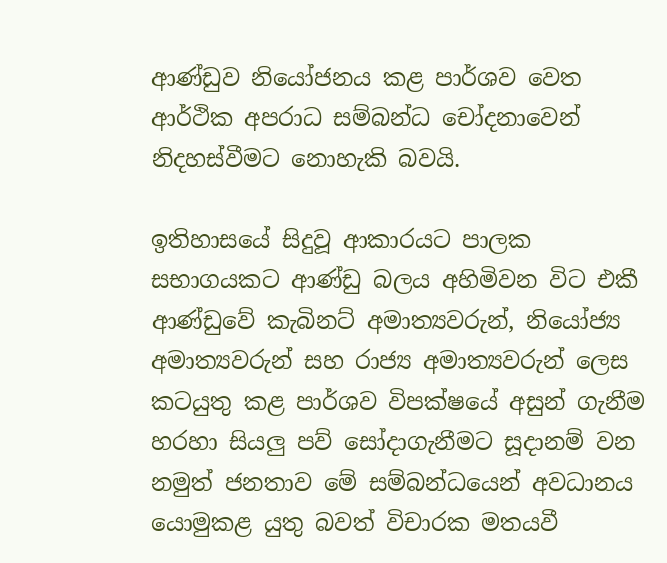ආණ්ඩුව නියෝජනය කළ පාර්ශව වෙත ආර්ථික අපරාධ සම්බන්ධ චෝදනාවෙන් නිදහස්වීමට නොහැකි බවයි.

ඉතිහාසයේ සිදුවූ ආකාරයට පාලක සභාගයකට ආණ්ඩු බලය අහිමිවන විට එකී ආණ්ඩුවේ කැබිනට් අමාත්‍යවරුන්, නියෝජ්‍ය අමාත්‍යවරුන් සහ රාජ්‍ය අමාත්‍යවරුන් ලෙස කටයුතු කළ පාර්ශව විපක්ෂයේ අසුන් ගැනීම හරහා සියලු පව් සෝදාගැනීමට සූදානම් වන නමුත් ජනතාව මේ සම්බන්ධයෙන් අවධානය යොමුකළ යුතු බවත් විචාරක මතයවී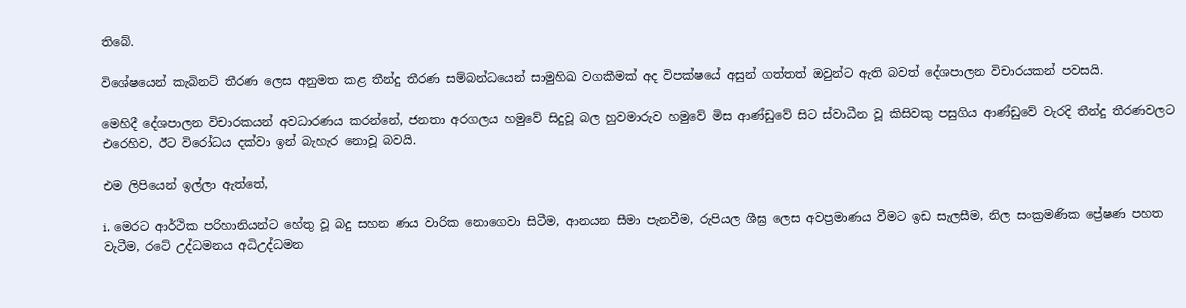තිබේ.

විශේෂයෙන් කැබිනට් තීරණ ලෙස අනුමත කළ තීන්දු තීරණ සම්බන්ධයෙන් සාමුහිඛ වගකීමක් අද විපක්ෂයේ අසුන් ගත්තත් ඔවුන්ට ඇති බවත් දේශපාලන විචාරයකන් පවසයි.

මෙහිදී දේශපාලන විචාරකයන් අවධාරණය කරන්නේ, ජනතා අරගලය හමුවේ සිදුවූ බල හුවමාරුව හමුවේ මිස ආණ්ඩුවේ සිට ස්වාධීන වූ කිසිවකු පසුගිය ආණ්ඩුවේ වැරදි තීන්දු තීරණවලට එරෙහිව, ඊට විරෝධය දක්වා ඉන් බැහැර නොවූ බවයි.

එම ලිපියෙන් ඉල්ලා ඇත්තේ,

i. මෙරට ආර්ථික පරිහානියන්ට හේතු වූ බදු සහන ණය වාරික නොගෙවා සිටීම, ආනයන සීමා පැනවීම, රුපියල ශීඝ්‍ර ලෙස අවප්‍රමාණය වීමට ඉඩ සැලසීම, නිල සංක්‍රමණික ප්‍රේෂණ පහත වැටීම, රටේ උද්ධමනය අධිඋද්ධමන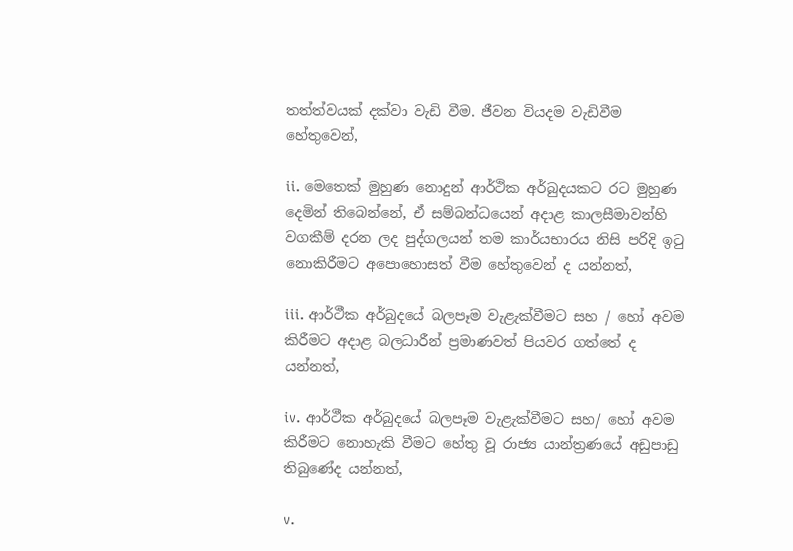තත්ත්වයක් දක්වා වැඩි වීම. ජීවන වියදම වැඩිවීම හේතුවෙන්,

ii. මෙතෙක් මුහුණ නොදුන් ආර්ථික අර්බුදයකට රට මුහුණ දෙමින් තිබෙන්නේ, ඒ සම්බන්ධයෙන් අදාළ කාලසීමාවන්හි වගකීම් දරන ලද පුද්ගලයන් තම කාර්යභාරය නිසි පරිදි ඉටු නොකිරීමට අපොහොසත් වීම හේතුවෙන් ද යන්නත්,

iii. ආර්ථීක අර්බුදයේ බලපෑම වැළැක්වීමට සහ / හෝ අවම කිරීමට අදාළ බලධාරීන් ප්‍රමාණවත් පියවර ගත්තේ ද යන්නත්,

iv. ආර්ථීක අර්බුදයේ බලපෑම වැළැක්වීමට සහ/ හෝ අවම කිරීමට නොහැකි වීමට හේතු වූ රාජ්‍ය යාන්ත්‍රණයේ අඩුපාඩු තිබුණේද යන්නත්,

v.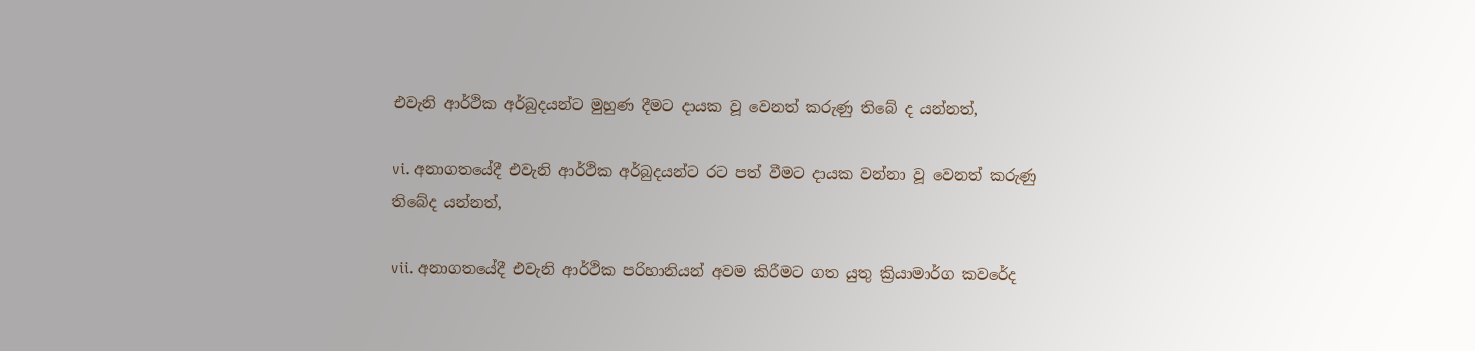එවැනි ආර්ථික අර්බුදයන්ට මුහුණ දීමට දායක වූ වෙනත් කරුණු තිබේ ද යන්නත්,

vi. අනාගතයේදී එවැනි ආර්ථික අර්බුදයන්ට රට පත් වීමට දායක වන්නා වූ වෙනත් කරුණු තිබේද යන්නත්,

vii. අනාගතයේදී එවැනි ආර්ථික පරිහානියන් අවම කිරීමට ගත යුතු ක්‍රියාමාර්ග කවරේද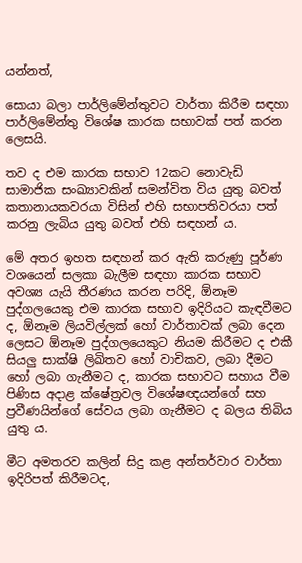යන්නත්,

සොයා බලා පාර්ලිමේන්තුවට වාර්තා කිරීම සඳහා පාර්ලිමේන්තු විශේෂ කාරක සභාවක් පත් කරන ලෙසයි.

තව ද එම කාරක සභාව 12කට නොවැඩි සාමාජික සංඛ්‍යාවකින් සමන්විත විය යුතු බවත් කතානායකවරයා විසින් එහි සභාපතිවරයා පත් කරනු ලැබිය යුතු බවත් එහි සඳහන් ය.

මේ අතර ඉහත සඳහන් කර ඇති කරුණු පූර්ණ වශයෙන් සලකා බැලීම සඳහා කාරක සභාව අවශ්‍ය යැයි තීරණය කරන පරිදි, ඕනෑම පුද්ගලයෙකු එම කාරක සභාව ඉදිරියට කැඳවීමට ද, ඕනෑම ලියවිල්ලක් හෝ වාර්තාවක් ලබා දෙන ලෙසට ඕනෑම පුද්ගලයෙකුට නියම කිරීමට ද එකී සියලු සාක්ෂි ලිඛිතව හෝ වාචිකව, ලබා දීමට හෝ ලබා ගැනීමට ද, කාරක සභාවට සහාය වීම පිණිස අදාළ ක්ෂේත්‍රවල විශේෂඥයන්ගේ සහ ප්‍රවීණයින්ගේ සේවය ලබා ගැනීමට ද බලය තිබිය යුතු ය.

මීට අමතරව කලින් සිදු කළ අන්තර්වාර වාර්තා ඉදිරිපත් කිරීමටද,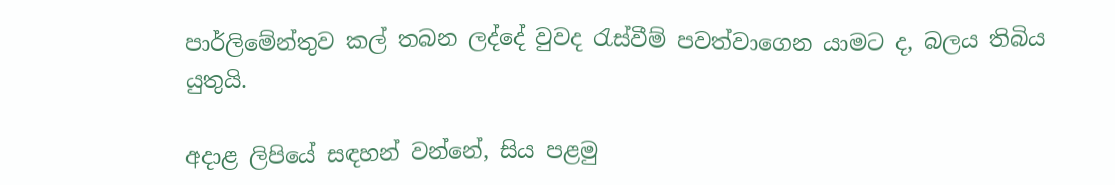පාර්ලිමේන්තුව කල් තබන ලද්දේ වුවද රැස්වීම් පවත්වාගෙන යාමට ද, බලය තිබිය යුතුයි.

අදාළ ලිපියේ සඳහන් වන්නේ, සිය පළමු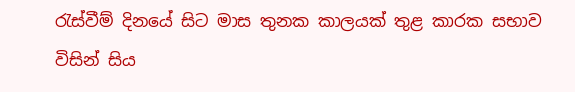රැස්වීම් දිනයේ සිට මාස තුනක කාලයක් තුළ කාරක සභාව විසින් සිය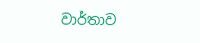වාර්තාව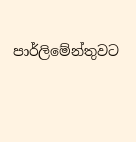පාර්ලිමේන්තුවට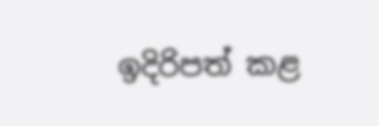ඉදිරිපත් කළ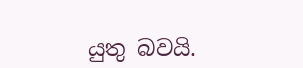යුතු බවයි.